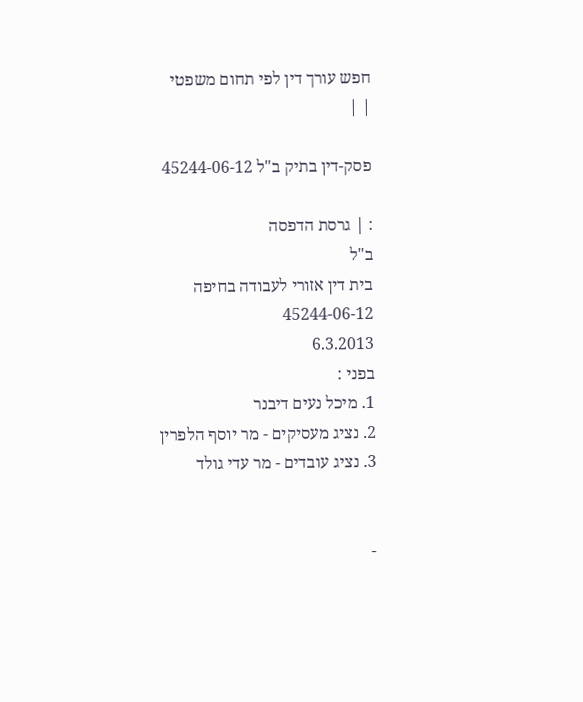חפש עורך דין לפי תחום משפטי
| |

פסק-דין בתיק ב"ל 45244-06-12

: | גרסת הדפסה
ב"ל
בית דין אזורי לעבודה בחיפה
45244-06-12
6.3.2013
בפני :
1. מיכל נעים דיבנר
2. נציג מעסיקים - מר יוסף הלפרין
3. נציג עובדים - מר עדי גולד


-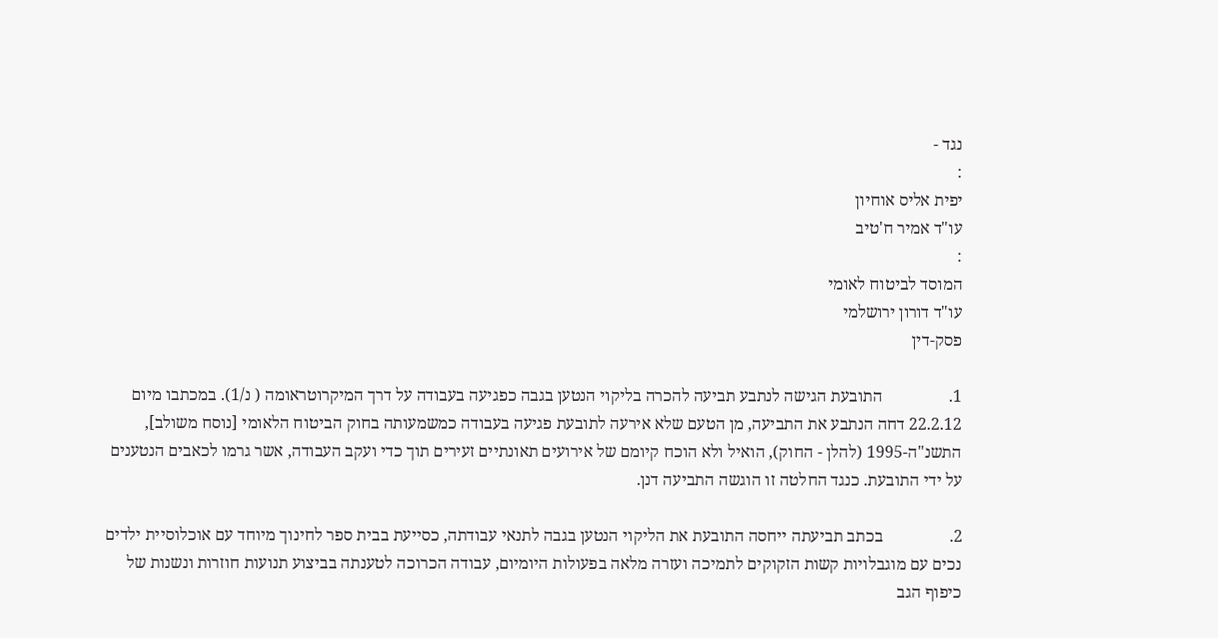נגד -
:
יפית אליס אוחיון
עו"ד אמיר ח'טיב
:
המוסד לביטוח לאומי
עו"ד דורון ירושלמי
פסק-דין

1.                התובעת הגישה לנתבע תביעה להכרה בליקוי הנטען בגבה כפגיעה בעבודה על דרך המיקרוטראומה ( נ/1). במכתבו מיום 22.2.12 דחה הנתבע את התביעה, מן הטעם שלא אירעה לתובעת פגיעה בעבודה כמשמעותה בחוק הביטוח הלאומי [נוסח משולב], התשנ"ה-1995 (להלן - החוק), הואיל ולא הוכח קיומם של אירועים תאונתיים זעירים תוך כדי ועקב העבודה, אשר גרמו לכאבים הנטענים על ידי התובעת. כנגד החלטה זו הוגשה התביעה דנן.

2.                בכתב תביעתה ייחסה התובעת את הליקוי הנטען בגבה לתנאי עבודתה, כסייעת בבית ספר לחינוך מיוחד עם אוכלוסיית ילדים נכים עם מוגבלויות קשות הזקוקים לתמיכה ועזרה מלאה בפעולות היומיום, עבודה הכרוכה לטענתה בביצוע תנועות חוזרות ונשנות של כיפוף הגב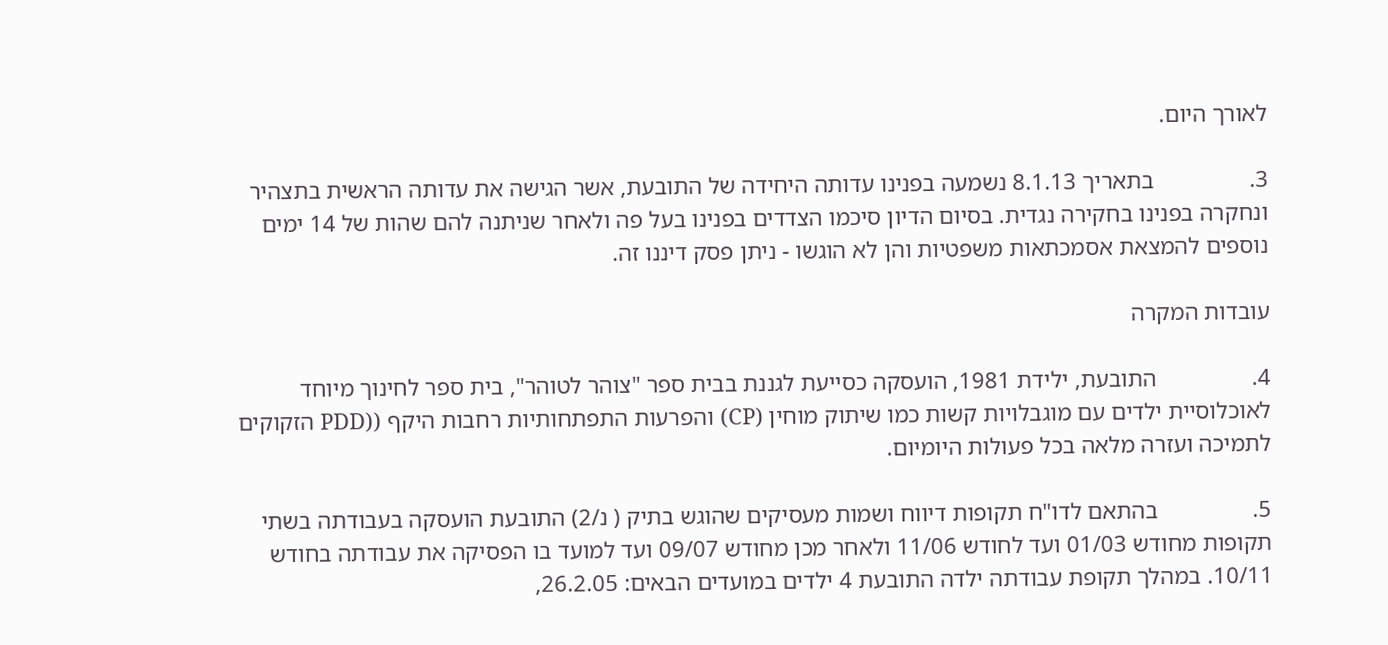לאורך היום.

3.                בתאריך 8.1.13 נשמעה בפנינו עדותה היחידה של התובעת, אשר הגישה את עדותה הראשית בתצהיר ונחקרה בפנינו בחקירה נגדית. בסיום הדיון סיכמו הצדדים בפנינו בעל פה ולאחר שניתנה להם שהות של 14 ימים נוספים להמצאת אסמכתאות משפטיות והן לא הוגשו - ניתן פסק דיננו זה.

עובדות המקרה

4.                התובעת, ילידת 1981, הועסקה כסייעת לגננת בבית ספר "צוהר לטוהר", בית ספר לחינוך מיוחד לאוכלוסיית ילדים עם מוגבלויות קשות כמו שיתוק מוחין (CP) והפרעות התפתחותיות רחבות היקף ((PDD הזקוקים לתמיכה ועזרה מלאה בכל פעולות היומיום.

5.                בהתאם לדו"ח תקופות דיווח ושמות מעסיקים שהוגש בתיק ( נ/2) התובעת הועסקה בעבודתה בשתי תקופות מחודש 01/03 ועד לחודש 11/06 ולאחר מכן מחודש 09/07 ועד למועד בו הפסיקה את עבודתה בחודש 10/11. במהלך תקופת עבודתה ילדה התובעת 4 ילדים במועדים הבאים: 26.2.05,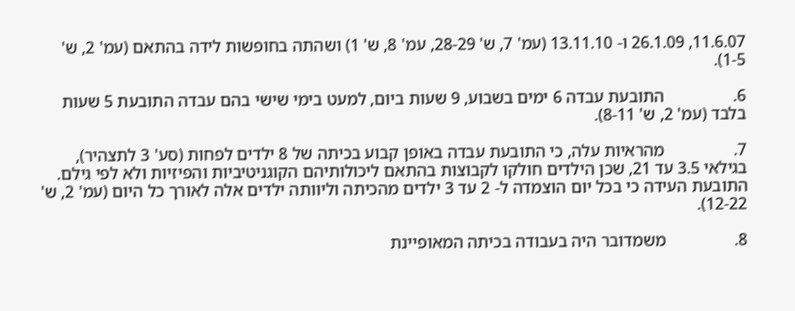11.6.07, 26.1.09 ו- 13.11.10 (עמ' 7, ש' 28-29, עמ' 8, ש' 1) ושהתה בחופשות לידה בהתאם (עמ' 2, ש' 1-5).

6.                התובעת עבדה 6 ימים בשבוע, 9 שעות ביום, למעט בימי שישי בהם עבדה התובעת 5 שעות בלבד (עמ' 2, ש' 8-11).

7.                מהראיות עלה, כי התובעת עבדה באופן קבוע בכיתה של 8 ילדים לפחות (סע' 3 לתצהיר), בגילאי 3.5 עד 21, שכן הילדים חולקו לקבוצות בהתאם ליכולותיהם הקוגניטיביות והפיזיות ולא לפי גילם. התובעת העידה כי בכל יום הוצמדה ל- 2 עד 3 ילדים מהכיתה וליוותה ילדים אלה לאורך כל היום (עמ' 2, ש' 12-22).

8.                משמדובר היה בעבודה בכיתה המאופיינת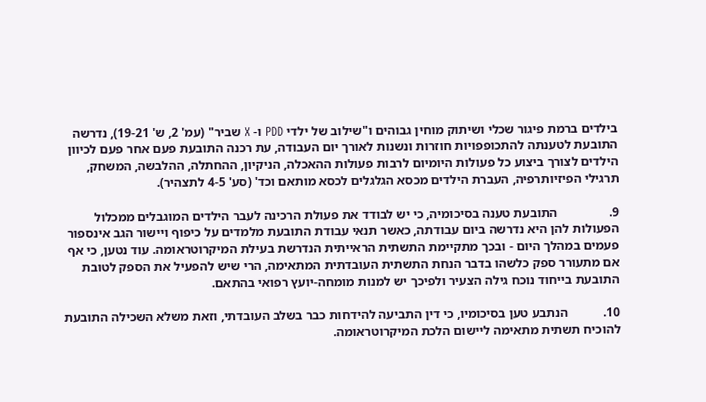בילדים ברמת פיגור שכלי ושיתוק מוחין גבוהים ו"שילוב של ילדי PDD ו- X שביר" (עמ' 2, ש' 19-21), נדרשה התובעת לטענתה להתכופפויות חוזרות ונשנות לאורך יום העבודה, עת רכנה התובעת פעם אחר פעם לכיוון הילדים לצורך ביצוע כל פעולות היומיום לרבות פעולות ההאכלה, הניקיון, ההחתלה, ההלבשה, המשחק, תרגילי הפיזיותרפיה, העברת הילדים מכסא הגלגלים לכסא מותאם וכד' (סע' 4-5 לתצהיר).

9.                התובעת טענה בסיכומיה, כי יש לבודד את פעולת הרכינה לעבר הילדים המוגבלים ממכלול הפעולות להן היא נדרשה ביום עבודתה, כאשר תנאי עבודת התובעת מלמדים על כיפוף ויישור הגב אינספור פעמים במהלך היום - ובכך מתקיימת התשתית הראייתית הנדרשת בעילת המיקרוטראומה. עוד נטען, כי אף אם מתעורר ספק כלשהו בדבר הנחת התשתית העובדתית המתאימה, הרי שיש להפעיל את הספק לטובת התובעת בייחוד נוכח גילה הצעיר ולפיכך יש למנות מומחה-יועץ רפואי בהתאם.

10.           הנתבע טען בסיכומיו, כי דין התביעה להידחות כבר בשלב העובדתי, וזאת משלא השכילה התובעת להוכיח תשתית מתאימה ליישום הלכת המיקרוטראומה.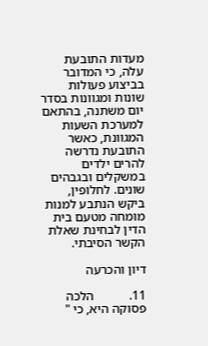מעדות התובעת עלה, כי המדובר בביצוע פעולות שונות ומגוונות בסדר יום משתנה, בהתאם למערכת השעות המגוונת, כאשר התובעת נדרשה להרים ילדים במשקלים ובגבהים שונים. לחלופין, ביקש הנתבע למנות מומחה מטעם בית הדין לבחינת שאלת הקשר הסיבתי.

דיון והכרעה

11.           הלכה פסוקה היא, כי "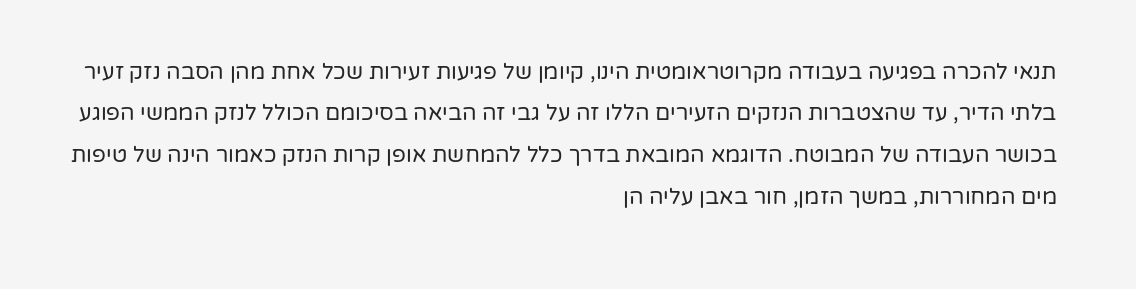תנאי להכרה בפגיעה בעבודה מקרוטראומטית הינו, קיומן של פגיעות זעירות שכל אחת מהן הסבה נזק זעיר בלתי הדיר, עד שהצטברות הנזקים הזעירים הללו זה על גבי זה הביאה בסיכומם הכולל לנזק הממשי הפוגע בכושר העבודה של המבוטח. הדוגמא המובאת בדרך כלל להמחשת אופן קרות הנזק כאמור הינה של טיפות מים המחוררות, במשך הזמן, חור באבן עליה הן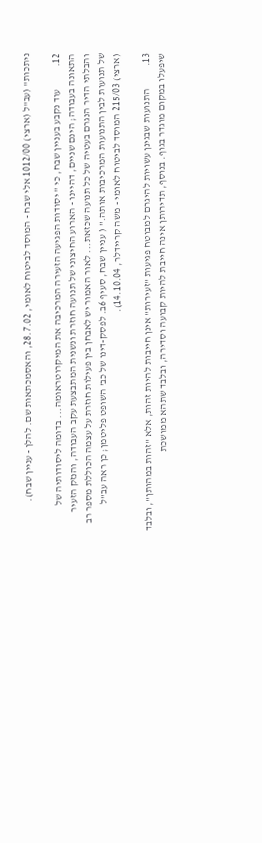ניתכות" (עב"ל (ארצי) 1012/00 אלי שבח - המוסד לביטוח לאומי, 28.7.02, והאסמכתאות שם. להלן - עניין שבח).

12.           עוד נקבע בעניין שבח, כי " יסודות הפגיעה הזעירה המרכיבה את המיקרוטראומה... בדומה ליסודותיה של התאונה בעבודה; הינם שניים, דהיינו - הארוע החיצוני של תנועה חוזרת ונשנית המתבצעת עקב העבודה, והנזק הזעיר והבלתי הדיר הנגרם בעטיה של כל תנועה שכזאת... לאור האמור יש לאבחן בין פעילות חוזרת על עצמה הכוללת מספר רב של תנועות לבין התנועות המרכיבות אותה." ( עניין שבח, סעיף 6ב. לפסק-דינו של כב' השופט פליטמן; כן ראה עב"ל (ארצי) 215/03 המוסד לביטוח לאומי - משה קריידלר, 14.10.04).

13.           התנועות שבגינן עשויות להיגרם למבוטח פגיעות "זעירות" אינן חייבות להיות זהות, אלא "זהות במהותן", ובלבד שיפעלו במקום מוגדר בגוף. בנוסף, תדירותן אינה חייבת להיות קבועה וסדירה, ובלבד שתהא ממושכת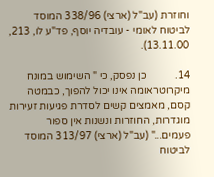וחוזרת (עב"ל (ארצי) 338/96 המוסד לביטוח לאומי - עובדיה יוסף, פד"ע לו, 213, 13.11.00).

14.           כן נפסק, כי " השימוש במונח מיקרוטראומה אינו יכול להפוך, כבמטה קסם, מאמצים קשים לסדרת פגיעות זעירות מוגדרות, החוזרות ונשנות אין ספור פעמים..." (עב"ל (ארצי) 313/97 המוסד לביטוח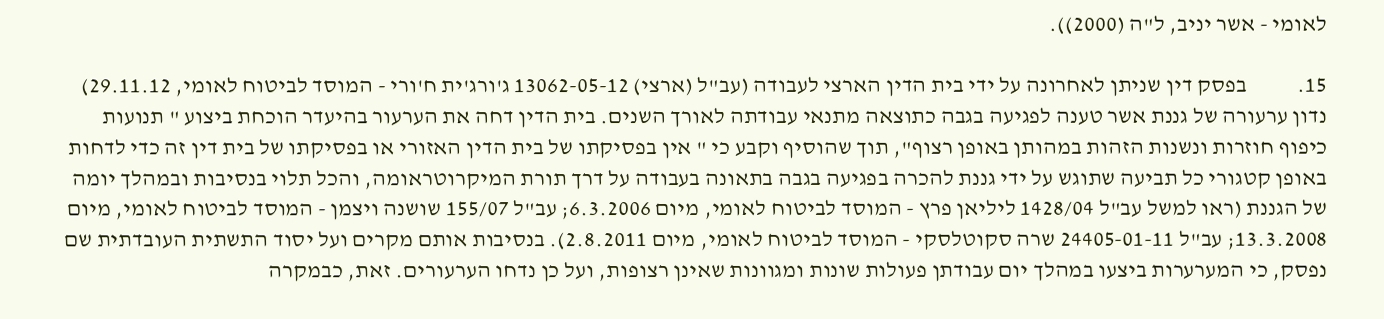לאומי - אשר יניב, ל"ה (2000)).

15.           בפסק דין שניתן לאחרונה על ידי בית הדין הארצי לעבודה (עב"ל (ארצי) 13062-05-12 ג'ורג'ית ח'ורי - המוסד לביטוח לאומי, 29.11.12) נדון ערעורה של גננת אשר טענה לפגיעה בגבה כתוצאה מתנאי עבודתה לאורך השנים. בית הדין דחה את הערעור בהיעדר הוכחת ביצוע " תנועות כיפוף חוזרות ונשנות הזהות במהותן באופן רצוף", תוך שהוסיף וקבע כי " אין בפסיקתו של בית הדין האזורי או בפסיקתו של בית דין זה כדי לדחות באופן קטגורי כל תביעה שתוגש על ידי גננת להכרה בפגיעה בגבה בתאונה בעבודה על דרך תורת המיקרוטראומה, והכל תלוי בנסיבות ובמהלך יומה של הגננת (ראו למשל עב"ל 1428/04 ליליאן פרץ - המוסד לביטוח לאומי, מיום 6.3.2006; עב"ל 155/07 שושנה ויצמן - המוסד לביטוח לאומי, מיום 13.3.2008; עב"ל 24405-01-11 שרה סקוטלסקי - המוסד לביטוח לאומי, מיום 2.8.2011). בנסיבות אותם מקרים ועל יסוד התשתית העובדתית שם נפסק, כי המערערות ביצעו במהלך יום עבודתן פעולות שונות ומגוונות שאינן רצופות, ועל כן נדחו הערעורים. זאת, כבמקרה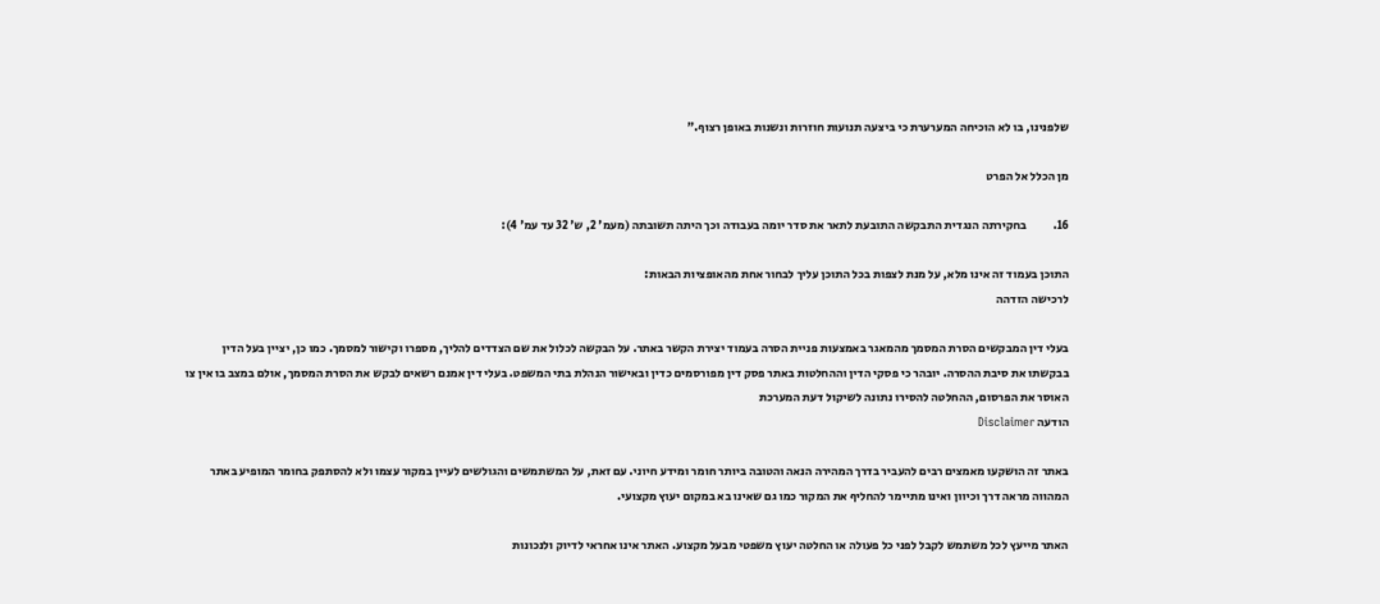שלפנינו, בו לא הוכיחה המערערת כי ביצעה תנועות חוזרות ונשנות באופן רצוף."

מן הכלל אל הפרט

16.           בחקירתה הנגדית התבקשה התובעת לתאר את סדר יומה בעבודה וכך היתה תשובתה (מעמ' 2, ש' 32 עד עמ' 4):

התוכן בעמוד זה אינו מלא, על מנת לצפות בכל התוכן עליך לבחור אחת מהאופציות הבאות:
לרכישה הזדהה

בעלי דין המבקשים הסרת המסמך מהמאגר באמצעות פניית הסרה בעמוד יצירת הקשר באתר. על הבקשה לכלול את שם הצדדים להליך, מספרו וקישור למסמך. כמו כן, יציין בעל הדין בבקשתו את סיבת ההסרה. יובהר כי פסקי הדין וההחלטות באתר פסק דין מפורסמים כדין ובאישור הנהלת בתי המשפט. בעלי דין אמנם רשאים לבקש את הסרת המסמך, אולם במצב בו אין צו האוסר את הפרסום, ההחלטה להסירו נתונה לשיקול דעת המערכת
הודעה Disclaimer

באתר זה הושקעו מאמצים רבים להעביר בדרך המהירה הנאה והטובה ביותר חומר ומידע חיוני. עם זאת, על המשתמשים והגולשים לעיין במקור עצמו ולא להסתפק בחומר המופיע באתר המהווה מראה דרך וכיוון ואינו מתיימר להחליף את המקור כמו גם שאינו בא במקום יעוץ מקצועי.

האתר מייעץ לכל משתמש לקבל לפני כל פעולה או החלטה יעוץ משפטי מבעל מקצוע. האתר אינו אחראי לדיוק ולנכונות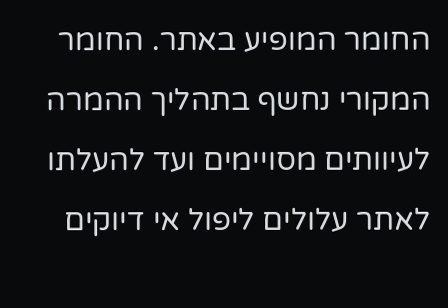החומר המופיע באתר. החומר המקורי נחשף בתהליך ההמרה לעיוותים מסויימים ועד להעלתו לאתר עלולים ליפול אי דיוקים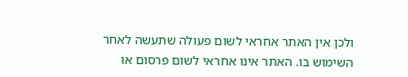ולכן אין האתר אחראי לשום פעולה שתעשה לאחר השימוש בו. האתר אינו אחראי לשום פרסום או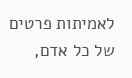לאמיתות פרטים של כל אדם,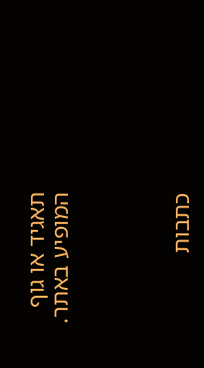תאגיד או גוף המופיע באתר.




כתבות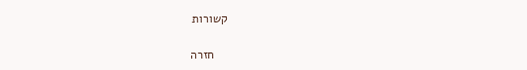קשורות

    חזרה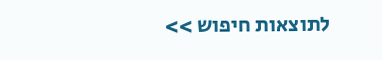לתוצאות חיפוש >>